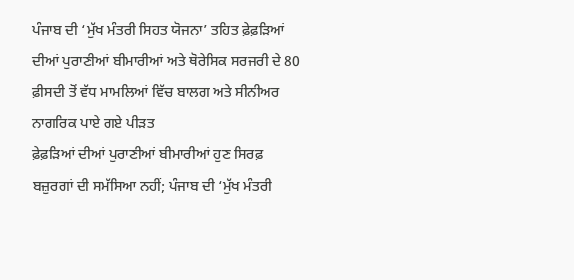ਪੰਜਾਬ ਦੀ ‘ਮੁੱਖ ਮੰਤਰੀ ਸਿਹਤ ਯੋਜਨਾ’ ਤਹਿਤ ਫ਼ੇਫ਼ੜਿਆਂ ਦੀਆਂ ਪੁਰਾਣੀਆਂ ਬੀਮਾਰੀਆਂ ਅਤੇ ਥੋਰੇਸਿਕ ਸਰਜਰੀ ਦੇ 80 ਫ਼ੀਸਦੀ ਤੋਂ ਵੱਧ ਮਾਮਲਿਆਂ ਵਿੱਚ ਬਾਲਗ ਅਤੇ ਸੀਨੀਅਰ ਨਾਗਰਿਕ ਪਾਏ ਗਏ ਪੀੜਤ
ਫ਼ੇਫ਼ੜਿਆਂ ਦੀਆਂ ਪੁਰਾਣੀਆਂ ਬੀਮਾਰੀਆਂ ਹੁਣ ਸਿਰਫ਼ ਬਜ਼ੁਰਗਾਂ ਦੀ ਸਮੱਸਿਆ ਨਹੀਂ; ਪੰਜਾਬ ਦੀ ‘ਮੁੱਖ ਮੰਤਰੀ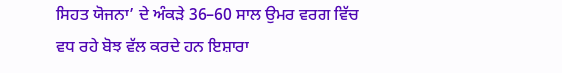ਸਿਹਤ ਯੋਜਨਾ’ ਦੇ ਅੰਕੜੇ 36–60 ਸਾਲ ਉਮਰ ਵਰਗ ਵਿੱਚ ਵਧ ਰਹੇ ਬੋਝ ਵੱਲ ਕਰਦੇ ਹਨ ਇਸ਼ਾਰਾ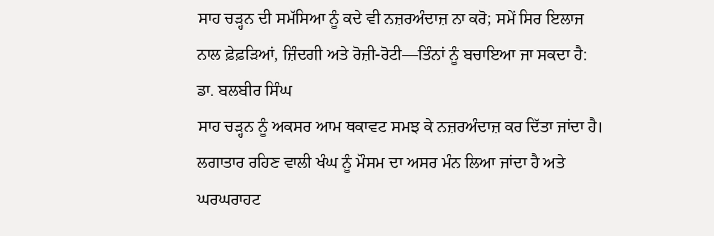ਸਾਹ ਚੜ੍ਹਨ ਦੀ ਸਮੱਸਿਆ ਨੂੰ ਕਦੇ ਵੀ ਨਜ਼ਰਅੰਦਾਜ਼ ਨਾ ਕਰੋ; ਸਮੇਂ ਸਿਰ ਇਲਾਜ ਨਾਲ ਫ਼ੇਫ਼ੜਿਆਂ, ਜ਼ਿੰਦਗੀ ਅਤੇ ਰੋਜ਼ੀ-ਰੋਟੀ—ਤਿੰਨਾਂ ਨੂੰ ਬਚਾਇਆ ਜਾ ਸਕਦਾ ਹੈ: ਡਾ. ਬਲਬੀਰ ਸਿੰਘ
ਸਾਹ ਚੜ੍ਹਨ ਨੂੰ ਅਕਸਰ ਆਮ ਥਕਾਵਟ ਸਮਝ ਕੇ ਨਜ਼ਰਅੰਦਾਜ਼ ਕਰ ਦਿੱਤਾ ਜਾਂਦਾ ਹੈ। ਲਗਾਤਾਰ ਰਹਿਣ ਵਾਲੀ ਖੰਘ ਨੂੰ ਮੌਸਮ ਦਾ ਅਸਰ ਮੰਨ ਲਿਆ ਜਾਂਦਾ ਹੈ ਅਤੇ ਘਰਘਰਾਹਟ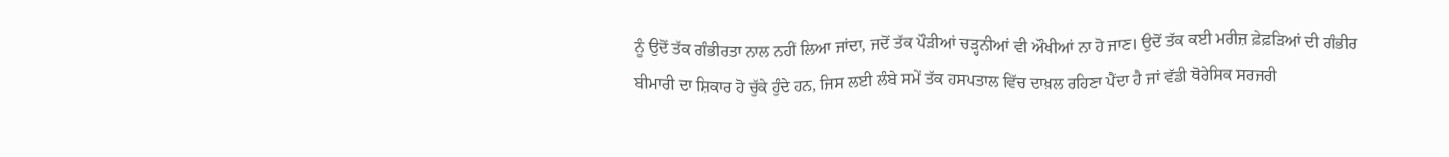ਨੂੰ ਉਦੋਂ ਤੱਕ ਗੰਭੀਰਤਾ ਨਾਲ ਨਹੀਂ ਲਿਆ ਜਾਂਦਾ, ਜਦੋਂ ਤੱਕ ਪੌੜੀਆਂ ਚੜ੍ਹਨੀਆਂ ਵੀ ਔਖੀਆਂ ਨਾ ਹੋ ਜਾਣ। ਉਦੋਂ ਤੱਕ ਕਈ ਮਰੀਜ਼ ਫ਼ੇਫ਼ੜਿਆਂ ਦੀ ਗੰਭੀਰ ਬੀਮਾਰੀ ਦਾ ਸ਼ਿਕਾਰ ਹੋ ਚੁੱਕੇ ਹੁੰਦੇ ਹਨ, ਜਿਸ ਲਈ ਲੰਬੇ ਸਮੇਂ ਤੱਕ ਹਸਪਤਾਲ ਵਿੱਚ ਦਾਖ਼ਲ ਰਹਿਣਾ ਪੈਂਦਾ ਹੈ ਜਾਂ ਵੱਡੀ ਥੋਰੇਸਿਕ ਸਰਜਰੀ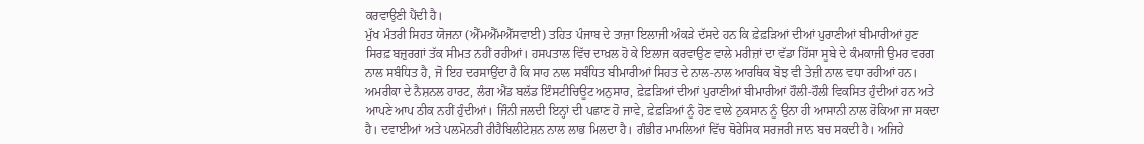ਕਰਵਾਉਣੀ ਪੈਂਦੀ ਹੈ।
ਮੁੱਖ ਮੰਤਰੀ ਸਿਹਤ ਯੋਜਨਾ (ਐੱਮਐੱਮਐੱਸਵਾਈ) ਤਹਿਤ ਪੰਜਾਬ ਦੇ ਤਾਜ਼ਾ ਇਲਾਜੀ ਅੰਕੜੇ ਦੱਸਦੇ ਹਨ ਕਿ ਫ਼ੇਫ਼ੜਿਆਂ ਦੀਆਂ ਪੁਰਾਣੀਆਂ ਬੀਮਾਰੀਆਂ ਹੁਣ ਸਿਰਫ਼ ਬਜ਼ੁਰਗਾਂ ਤੱਕ ਸੀਮਤ ਨਹੀਂ ਰਹੀਆਂ। ਹਸਪਤਾਲ ਵਿੱਚ ਦਾਖ਼ਲ ਹੋ ਕੇ ਇਲਾਜ ਕਰਵਾਉਣ ਵਾਲੇ ਮਰੀਜ਼ਾਂ ਦਾ ਵੱਡਾ ਹਿੱਸਾ ਸੂਬੇ ਦੇ ਕੰਮਕਾਜੀ ਉਮਰ ਵਰਗ ਨਾਲ ਸਬੰਧਿਤ ਹੈ, ਜੋ ਇਹ ਦਰਸਾਉਂਦਾ ਹੈ ਕਿ ਸਾਹ ਨਾਲ ਸਬੰਧਿਤ ਬੀਮਾਰੀਆਂ ਸਿਹਤ ਦੇ ਨਾਲ-ਨਾਲ ਆਰਥਿਕ ਬੋਝ ਵੀ ਤੇਜ਼ੀ ਨਾਲ ਵਧਾ ਰਹੀਆਂ ਹਨ।
ਅਮਰੀਕਾ ਦੇ ਨੈਸ਼ਨਲ ਹਾਰਟ, ਲੰਗ ਐਂਡ ਬਲੱਡ ਇੰਸਟੀਚਿਊਟ ਅਨੁਸਾਰ, ਫ਼ੇਫ਼ੜਿਆਂ ਦੀਆਂ ਪੁਰਾਣੀਆਂ ਬੀਮਾਰੀਆਂ ਹੌਲੀ-ਹੌਲੀ ਵਿਕਸਿਤ ਹੁੰਦੀਆਂ ਹਨ ਅਤੇ ਆਪਣੇ ਆਪ ਠੀਕ ਨਹੀਂ ਹੁੰਦੀਆਂ। ਜਿੰਨੀ ਜਲਦੀ ਇਨ੍ਹਾਂ ਦੀ ਪਛਾਣ ਹੋ ਜਾਵੇ, ਫ਼ੇਫ਼ੜਿਆਂ ਨੂੰ ਹੋਣ ਵਾਲੇ ਨੁਕਸਾਨ ਨੂੰ ਉਨਾ ਹੀ ਆਸਾਨੀ ਨਾਲ ਰੋਕਿਆ ਜਾ ਸਕਦਾ ਹੈ। ਦਵਾਈਆਂ ਅਤੇ ਪਲਮੋਨਰੀ ਰੀਹੈਬਿਲੀਟੇਸ਼ਨ ਨਾਲ ਲਾਭ ਮਿਲਦਾ ਹੈ। ਗੰਭੀਰ ਮਾਮਲਿਆਂ ਵਿੱਚ ਥੋਰੇਸਿਕ ਸਰਜਰੀ ਜਾਨ ਬਚ ਸਕਦੀ ਹੈ। ਅਜਿਹੇ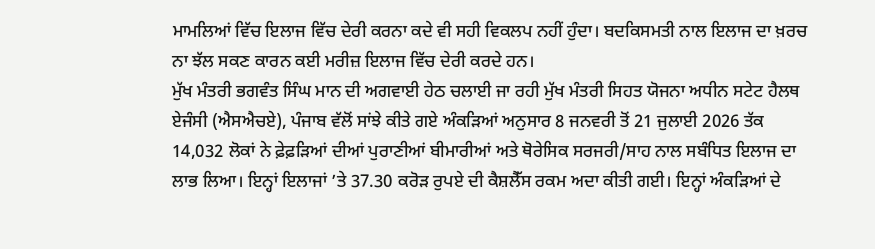ਮਾਮਲਿਆਂ ਵਿੱਚ ਇਲਾਜ ਵਿੱਚ ਦੇਰੀ ਕਰਨਾ ਕਦੇ ਵੀ ਸਹੀ ਵਿਕਲਪ ਨਹੀਂ ਹੁੰਦਾ। ਬਦਕਿਸਮਤੀ ਨਾਲ ਇਲਾਜ ਦਾ ਖ਼ਰਚ ਨਾ ਝੱਲ ਸਕਣ ਕਾਰਨ ਕਈ ਮਰੀਜ਼ ਇਲਾਜ ਵਿੱਚ ਦੇਰੀ ਕਰਦੇ ਹਨ।
ਮੁੱਖ ਮੰਤਰੀ ਭਗਵੰਤ ਸਿੰਘ ਮਾਨ ਦੀ ਅਗਵਾਈ ਹੇਠ ਚਲਾਈ ਜਾ ਰਹੀ ਮੁੱਖ ਮੰਤਰੀ ਸਿਹਤ ਯੋਜਨਾ ਅਧੀਨ ਸਟੇਟ ਹੈਲਥ ਏਜੰਸੀ (ਐਸਐਚਏ), ਪੰਜਾਬ ਵੱਲੋਂ ਸਾਂਝੇ ਕੀਤੇ ਗਏ ਅੰਕੜਿਆਂ ਅਨੁਸਾਰ 8 ਜਨਵਰੀ ਤੋਂ 21 ਜੁਲਾਈ 2026 ਤੱਕ 14,032 ਲੋਕਾਂ ਨੇ ਫ਼ੇਫ਼ੜਿਆਂ ਦੀਆਂ ਪੁਰਾਣੀਆਂ ਬੀਮਾਰੀਆਂ ਅਤੇ ਥੋਰੇਸਿਕ ਸਰਜਰੀ/ਸਾਹ ਨਾਲ ਸਬੰਧਿਤ ਇਲਾਜ ਦਾ ਲਾਭ ਲਿਆ। ਇਨ੍ਹਾਂ ਇਲਾਜਾਂ ’ਤੇ 37.30 ਕਰੋੜ ਰੁਪਏ ਦੀ ਕੈਸ਼ਲੈੱਸ ਰਕਮ ਅਦਾ ਕੀਤੀ ਗਈ। ਇਨ੍ਹਾਂ ਅੰਕੜਿਆਂ ਦੇ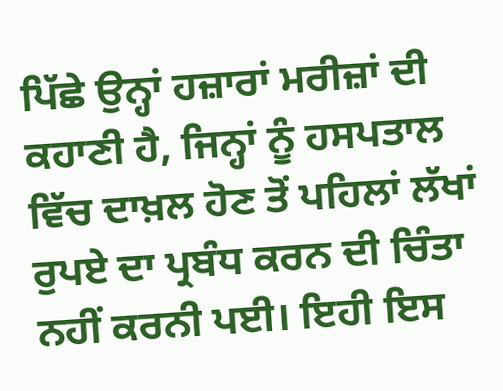ਪਿੱਛੇ ਉਨ੍ਹਾਂ ਹਜ਼ਾਰਾਂ ਮਰੀਜ਼ਾਂ ਦੀ ਕਹਾਣੀ ਹੈ, ਜਿਨ੍ਹਾਂ ਨੂੰ ਹਸਪਤਾਲ ਵਿੱਚ ਦਾਖ਼ਲ ਹੋਣ ਤੋਂ ਪਹਿਲਾਂ ਲੱਖਾਂ ਰੁਪਏ ਦਾ ਪ੍ਰਬੰਧ ਕਰਨ ਦੀ ਚਿੰਤਾ ਨਹੀਂ ਕਰਨੀ ਪਈ। ਇਹੀ ਇਸ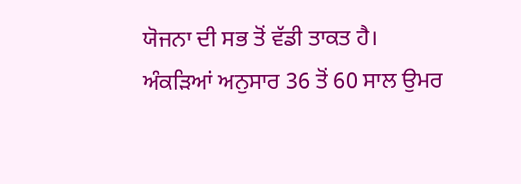ਯੋਜਨਾ ਦੀ ਸਭ ਤੋਂ ਵੱਡੀ ਤਾਕਤ ਹੈ।
ਅੰਕੜਿਆਂ ਅਨੁਸਾਰ 36 ਤੋਂ 60 ਸਾਲ ਉਮਰ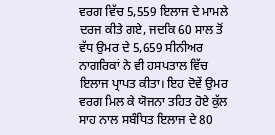ਵਰਗ ਵਿੱਚ 5,559 ਇਲਾਜ ਦੇ ਮਾਮਲੇ ਦਰਜ ਕੀਤੇ ਗਏ, ਜਦਕਿ 60 ਸਾਲ ਤੋਂ ਵੱਧ ਉਮਰ ਦੇ 5,659 ਸੀਨੀਅਰ ਨਾਗਰਿਕਾਂ ਨੇ ਵੀ ਹਸਪਤਾਲ ਵਿੱਚ ਇਲਾਜ ਪ੍ਰਾਪਤ ਕੀਤਾ। ਇਹ ਦੋਵੇਂ ਉਮਰ ਵਰਗ ਮਿਲ ਕੇ ਯੋਜਨਾ ਤਹਿਤ ਹੋਏ ਕੁੱਲ ਸਾਹ ਨਾਲ ਸਬੰਧਿਤ ਇਲਾਜ ਦੇ 80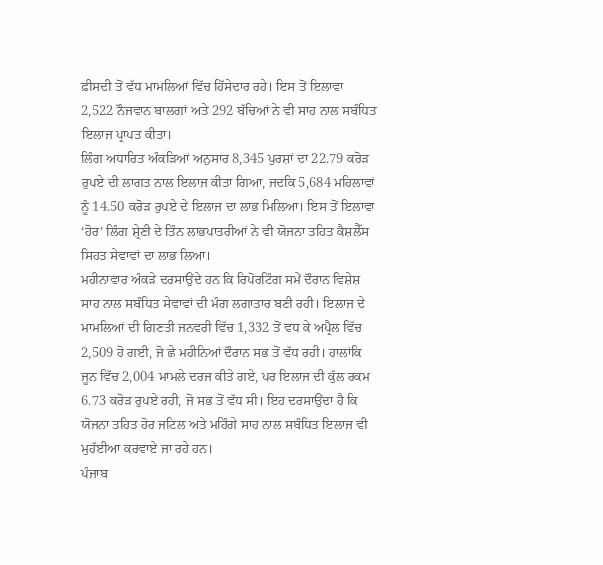ਫ਼ੀਸਦੀ ਤੋਂ ਵੱਧ ਮਾਮਲਿਆਂ ਵਿੱਚ ਹਿੱਸੇਦਾਰ ਰਹੇ। ਇਸ ਤੋਂ ਇਲਾਵਾ 2,522 ਨੌਜਵਾਨ ਬਾਲਗਾਂ ਅਤੇ 292 ਬੱਚਿਆਂ ਨੇ ਵੀ ਸਾਹ ਨਾਲ ਸਬੰਧਿਤ ਇਲਾਜ ਪ੍ਰਾਪਤ ਕੀਤਾ।
ਲਿੰਗ ਅਧਾਰਿਤ ਅੰਕੜਿਆਂ ਅਨੁਸਾਰ 8,345 ਪੁਰਸ਼ਾਂ ਦਾ 22.79 ਕਰੋੜ ਰੁਪਏ ਦੀ ਲਾਗਤ ਨਾਲ ਇਲਾਜ ਕੀਤਾ ਗਿਆ, ਜਦਕਿ 5,684 ਮਹਿਲਾਵਾਂ ਨੂੰ 14.50 ਕਰੋੜ ਰੁਪਏ ਦੇ ਇਲਾਜ ਦਾ ਲਾਭ ਮਿਲਿਆ। ਇਸ ਤੋਂ ਇਲਾਵਾ ‘ਹੋਰ’ ਲਿੰਗ ਸ਼੍ਰੇਣੀ ਦੇ ਤਿੰਨ ਲਾਭਪਾਤਰੀਆਂ ਨੇ ਵੀ ਯੋਜਨਾ ਤਹਿਤ ਕੈਸ਼ਲੈੱਸ ਸਿਹਤ ਸੇਵਾਵਾਂ ਦਾ ਲਾਭ ਲਿਆ।
ਮਹੀਨਾਵਾਰ ਅੰਕੜੇ ਦਰਸਾਉਂਦੇ ਹਨ ਕਿ ਰਿਪੋਰਟਿੰਗ ਸਮੇਂ ਦੌਰਾਨ ਵਿਸ਼ੇਸ਼ ਸਾਹ ਨਾਲ ਸਬੰਧਿਤ ਸੇਵਾਵਾਂ ਦੀ ਮੰਗ ਲਗਾਤਾਰ ਬਣੀ ਰਹੀ। ਇਲਾਜ ਦੇ ਮਾਮਲਿਆਂ ਦੀ ਗਿਣਤੀ ਜਨਵਰੀ ਵਿੱਚ 1,332 ਤੋਂ ਵਧ ਕੇ ਅਪ੍ਰੈਲ ਵਿੱਚ 2,509 ਹੋ ਗਈ, ਜੋ ਛੇ ਮਹੀਨਿਆਂ ਦੌਰਾਨ ਸਭ ਤੋਂ ਵੱਧ ਰਹੀ। ਹਾਲਾਂਕਿ ਜੂਨ ਵਿੱਚ 2,004 ਮਾਮਲੇ ਦਰਜ ਕੀਤੇ ਗਏ, ਪਰ ਇਲਾਜ ਦੀ ਕੁੱਲ ਰਕਮ 6.73 ਕਰੋੜ ਰੁਪਏ ਰਹੀ, ਜੋ ਸਭ ਤੋਂ ਵੱਧ ਸੀ। ਇਹ ਦਰਸਾਉਂਦਾ ਹੈ ਕਿ ਯੋਜਨਾ ਤਹਿਤ ਹੋਰ ਜਟਿਲ ਅਤੇ ਮਹਿੰਗੇ ਸਾਹ ਨਾਲ ਸਬੰਧਿਤ ਇਲਾਜ ਵੀ ਮੁਹੱਈਆ ਕਰਵਾਏ ਜਾ ਰਹੇ ਹਨ।
ਪੰਜਾਬ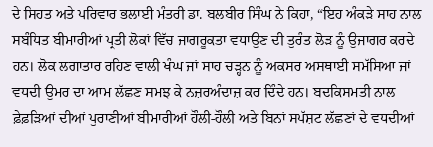ਦੇ ਸਿਹਤ ਅਤੇ ਪਰਿਵਾਰ ਭਲਾਈ ਮੰਤਰੀ ਡਾ. ਬਲਬੀਰ ਸਿੰਘ ਨੇ ਕਿਹਾ, “ਇਹ ਅੰਕੜੇ ਸਾਹ ਨਾਲ ਸਬੰਧਿਤ ਬੀਮਾਰੀਆਂ ਪ੍ਰਤੀ ਲੋਕਾਂ ਵਿੱਚ ਜਾਗਰੂਕਤਾ ਵਧਾਉਣ ਦੀ ਤੁਰੰਤ ਲੋੜ ਨੂੰ ਉਜਾਗਰ ਕਰਦੇ ਹਨ। ਲੋਕ ਲਗਾਤਾਰ ਰਹਿਣ ਵਾਲੀ ਖੰਘ ਜਾਂ ਸਾਹ ਚੜ੍ਹਨ ਨੂੰ ਅਕਸਰ ਅਸਥਾਈ ਸਮੱਸਿਆ ਜਾਂ ਵਧਦੀ ਉਮਰ ਦਾ ਆਮ ਲੱਛਣ ਸਮਝ ਕੇ ਨਜ਼ਰਅੰਦਾਜ਼ ਕਰ ਦਿੰਦੇ ਹਨ। ਬਦਕਿਸਮਤੀ ਨਾਲ ਫ਼ੇਫ਼ੜਿਆਂ ਦੀਆਂ ਪੁਰਾਣੀਆਂ ਬੀਮਾਰੀਆਂ ਹੌਲੀ-ਹੌਲੀ ਅਤੇ ਬਿਨਾਂ ਸਪੱਸ਼ਟ ਲੱਛਣਾਂ ਦੇ ਵਧਦੀਆਂ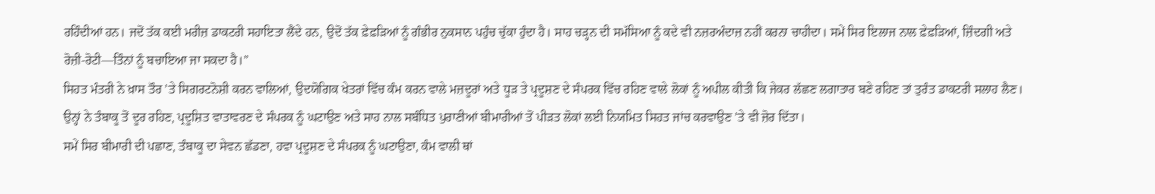ਰਹਿੰਦੀਆਂ ਹਨ। ਜਦੋਂ ਤੱਕ ਕਈ ਮਰੀਜ਼ ਡਾਕਟਰੀ ਸਹਾਇਤਾ ਲੈਂਦੇ ਹਨ, ਉਦੋਂ ਤੱਕ ਫ਼ੇਫ਼ੜਿਆਂ ਨੂੰ ਗੰਭੀਰ ਨੁਕਸਾਨ ਪਹੁੰਚ ਚੁੱਕਾ ਹੁੰਦਾ ਹੈ। ਸਾਹ ਚੜ੍ਹਨ ਦੀ ਸਮੱਸਿਆ ਨੂੰ ਕਦੇ ਵੀ ਨਜ਼ਰਅੰਦਾਜ਼ ਨਹੀਂ ਕਰਨਾ ਚਾਹੀਦਾ। ਸਮੇਂ ਸਿਰ ਇਲਾਜ ਨਾਲ ਫ਼ੇਫ਼ੜਿਆਂ, ਜ਼ਿੰਦਗੀ ਅਤੇ ਰੋਜ਼ੀ-ਰੋਟੀ—ਤਿੰਨਾਂ ਨੂੰ ਬਚਾਇਆ ਜਾ ਸਕਦਾ ਹੈ।”
ਸਿਹਤ ਮੰਤਰੀ ਨੇ ਖ਼ਾਸ ਤੌਰ ’ਤੇ ਸਿਗਰਟਨੋਸ਼ੀ ਕਰਨ ਵਾਲਿਆਂ, ਉਦਯੋਗਿਕ ਖੇਤਰਾਂ ਵਿੱਚ ਕੰਮ ਕਰਨ ਵਾਲੇ ਮਜ਼ਦੂਰਾਂ ਅਤੇ ਧੂੜ ਤੇ ਪ੍ਰਦੂਸ਼ਣ ਦੇ ਸੰਪਰਕ ਵਿੱਚ ਰਹਿਣ ਵਾਲੇ ਲੋਕਾਂ ਨੂੰ ਅਪੀਲ ਕੀਤੀ ਕਿ ਜੇਕਰ ਲੱਛਣ ਲਗਾਤਾਰ ਬਣੇ ਰਹਿਣ ਤਾਂ ਤੁਰੰਤ ਡਾਕਟਰੀ ਸਲਾਹ ਲੈਣ। ਉਨ੍ਹਾਂ ਨੇ ਤੰਬਾਕੂ ਤੋਂ ਦੂਰ ਰਹਿਣ, ਪ੍ਰਦੂਸ਼ਿਤ ਵਾਤਾਵਰਣ ਦੇ ਸੰਪਰਕ ਨੂੰ ਘਟਾਉਣ ਅਤੇ ਸਾਹ ਨਾਲ ਸਬੰਧਿਤ ਪੁਰਾਣੀਆਂ ਬੀਮਾਰੀਆਂ ਤੋਂ ਪੀੜਤ ਲੋਕਾਂ ਲਈ ਨਿਯਮਿਤ ਸਿਹਤ ਜਾਂਚ ਕਰਵਾਉਣ ’ਤੇ ਵੀ ਜ਼ੋਰ ਦਿੱਤਾ।
ਸਮੇਂ ਸਿਰ ਬੀਮਾਰੀ ਦੀ ਪਛਾਣ, ਤੰਬਾਕੂ ਦਾ ਸੇਵਨ ਛੱਡਣਾ, ਹਵਾ ਪ੍ਰਦੂਸ਼ਣ ਦੇ ਸੰਪਰਕ ਨੂੰ ਘਟਾਉਣਾ, ਕੰਮ ਵਾਲੀ ਥਾਂ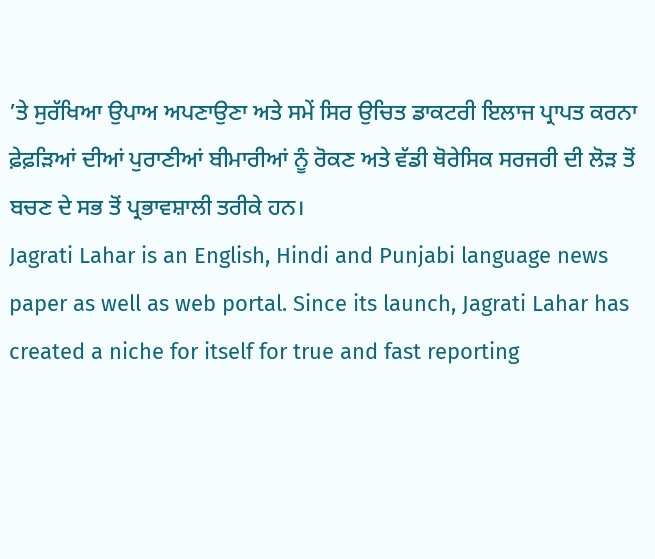’ਤੇ ਸੁਰੱਖਿਆ ਉਪਾਅ ਅਪਣਾਉਣਾ ਅਤੇ ਸਮੇਂ ਸਿਰ ਉਚਿਤ ਡਾਕਟਰੀ ਇਲਾਜ ਪ੍ਰਾਪਤ ਕਰਨਾ ਫ਼ੇਫ਼ੜਿਆਂ ਦੀਆਂ ਪੁਰਾਣੀਆਂ ਬੀਮਾਰੀਆਂ ਨੂੰ ਰੋਕਣ ਅਤੇ ਵੱਡੀ ਥੋਰੇਸਿਕ ਸਰਜਰੀ ਦੀ ਲੋੜ ਤੋਂ ਬਚਣ ਦੇ ਸਭ ਤੋਂ ਪ੍ਰਭਾਵਸ਼ਾਲੀ ਤਰੀਕੇ ਹਨ।
Jagrati Lahar is an English, Hindi and Punjabi language news paper as well as web portal. Since its launch, Jagrati Lahar has created a niche for itself for true and fast reporting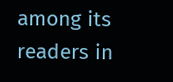among its readers in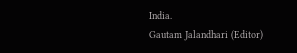India.
Gautam Jalandhari (Editor)